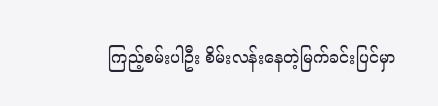ကြည့်စမ်းပါဦး စိမ်းလန်းနေတဲ့မြက်ခင်းပြင်မှာ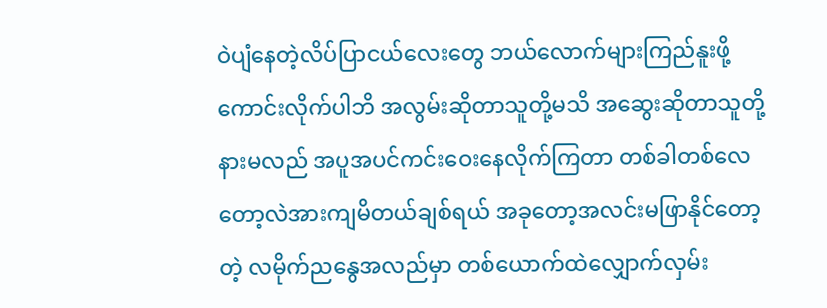ဝဲပျံနေတဲ့လိပ်ပြာငယ်လေးတွေ ဘယ်လောက်များကြည်နူးဖို့ကောင်းလိုက်ပါဘိ အလွမ်းဆိုတာသူတို့မသိ အဆွေးဆိုတာသူတို့နားမလည် အပူအပင်ကင်းဝေးနေလိုက်ကြတာ တစ်ခါတစ်လေတော့လဲအားကျမိတယ်ချစ်ရယ် အခုတော့အလင်းမဖြာနိုင်တော့တဲ့ လမိုက်ညနွေအလည်မှာ တစ်ယောက်ထဲလျှောက်လှမ်း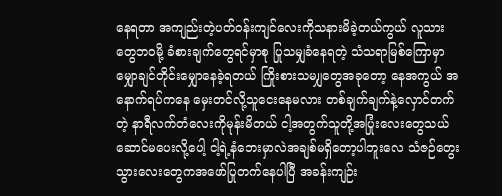နေရတာ အကျည်းတဲ့ပတ်ဝန်းကျင်လေးကိုသနားမိခဲ့တယ်ကွယ် လူသားတွေဘဝမို့ ခံစားချက်တွေရင်မှာစု ပြုသမျှခံနေရတဲ့ သံသရာမြစ်ကြောမှာ မျှောချင်တိုင်းမျှောနေခဲ့ရတယ် ကြိုးစားသမ၊ျှတွေအခုတော့ နေအကွယ် အနောက်ရပ်ကနေ မှေးတင်လို့သူငေးနေမလား တစ်ချက်ချက်နဲ့လှောင်တက်တဲ့ နာရီလက်တံလေးကိုမုန်းမိတယ် ငါ့အတွက်သူတို့အပြုံးလေးတွေသယ်ဆောင်မပေးလို့ပေါ့ ငါ့ရဲ့နံဘေးမှာလဲအချစ်မရှိတော့ပါဘူးလေ သံဇဉ်တွေးသွားလေးတွေကအဖော်ပြုတက်နေပါပြီ အခန်းကျဉ်း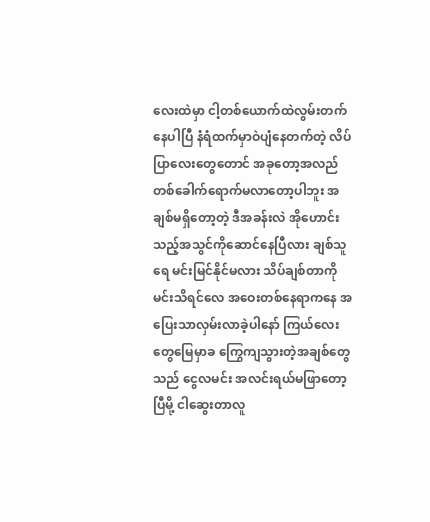လေးထဲမှာ ငါ့တစ်ယောက်ထဲလွမ်းတက်နေပါပြီ နံရံထက်မှာဝဲပျံနေတက်တဲ့ လိပ်ပြာလေးတွေတောင် အခုတော့အလည်တစ်ခေါက်ရောက်မလာတော့ပါဘူး အချစ်မရှိတော့တဲ့ ဒီအခန်းလဲ အိုဟောင်းသည့်အသွင်ကိုဆောင်နေပြီလား ချစ်သူရေ မင်းမြင်နိုင်မလား သိပ်ချစ်တာကို မင်းသိရင်လေ အဝေးတစ်နေရာကနေ အပြေးသာလှမ်းလာခဲ့ပါနော် ကြယ်လေးတွေမြေမှာခ ကြွေကျသွားတဲ့အချစ်တွေသည် ငွေလမင်း အလင်းရယ်မဖြာတော့ပြီမို့ ငါဆွေးတာလူ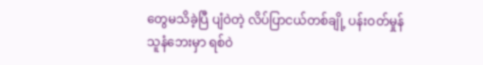တွေမသိခဲ့ပြီ ပျံဝဲတဲ့ လိပ်ပြာငယ်တစ်ချို့ ပန်းဝတ်မှုန် သူနံဘေးမှာ ရစ်ဝဲ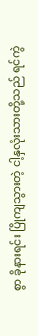စွာ ခိုနားရင်း ပြိုကျသွားတဲ့ ငါ့နှလုံးသားတို့သည် ရင်ကွဲ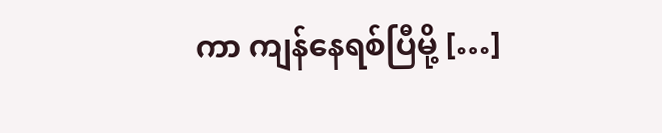ကာ ကျန်နေရစ်ပြီမို့ […]